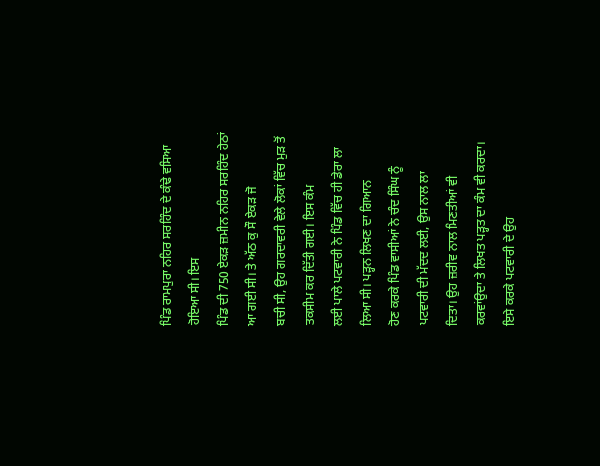ਪਿੰਡ ਰਾਮਪੁਰਾ ਨਹਿਰ ਸਰਹਿੰਦ ਦੇ ਕੰਢੇ ਵਸਿਆ ਹੋਇਆ ਸੀ। ਇਸ
ਪਿੰਡ ਦੀ 750 ਏਕੜ ਜ਼ਮੀਨ ਨਹਿਰ ਸਰਹਿੰਦ ਹੇਠਾਂ ਆ ਗਈ ਸੀ। ਤੇ ਅੱਠ ਕੁ ਸੌ ਏਕੜ ਜੋ
ਬਚੀ ਸੀ, ਉਹ ਗਰਦਾਵਰੀ ਵੇਲੇ ਲੋਕਾਂ ਵਿੱਚ ਮੁੜ ਤੋਂ ਤਕਸੀਮ ਕਰ ਦਿੱਤੀ ਗਈ। ਇਸ ਕੰਮ
ਲਈ ਪਾਲੇ ਪਟਵਾਰੀ ਨੇ ਪਿੰਡ ਵਿੱਚ ਹੀ ਡੇਰਾ ਲਾ ਲਿਆ ਸੀ। ਪੜ੍ਹਨ ਲਿਖਣ ਦਾ ਗਿਆਨ
ਹੋਣ ਕਰਕੇ ਪਿੰਡ ਵਾਸੀਆਂ ਨੇ ਚੰਦ ਸਿੰਘ ਨੂੰ ਪਟਵਾਰੀ ਦੀ ਮੱਦਦ ਲਈ, ਉਸ ਨਾਲ ਲਾ
ਦਿਤਾ। ਉਹ ਜ਼ਰੀਵ ਨਾਲ ਮਿਣਤੀਆਂ ਵੀ ਕਰਵਾਂਉਦਾ ਤੇ ਲਿਖਤ ਪੜ੍ਹਤ ਦਾ ਕੰਮ ਵੀ ਕਰਦਾ।
ਇਸੇ ਕਰਕੇ ਪਟਵਾਰੀ ਦੇ ਉਹ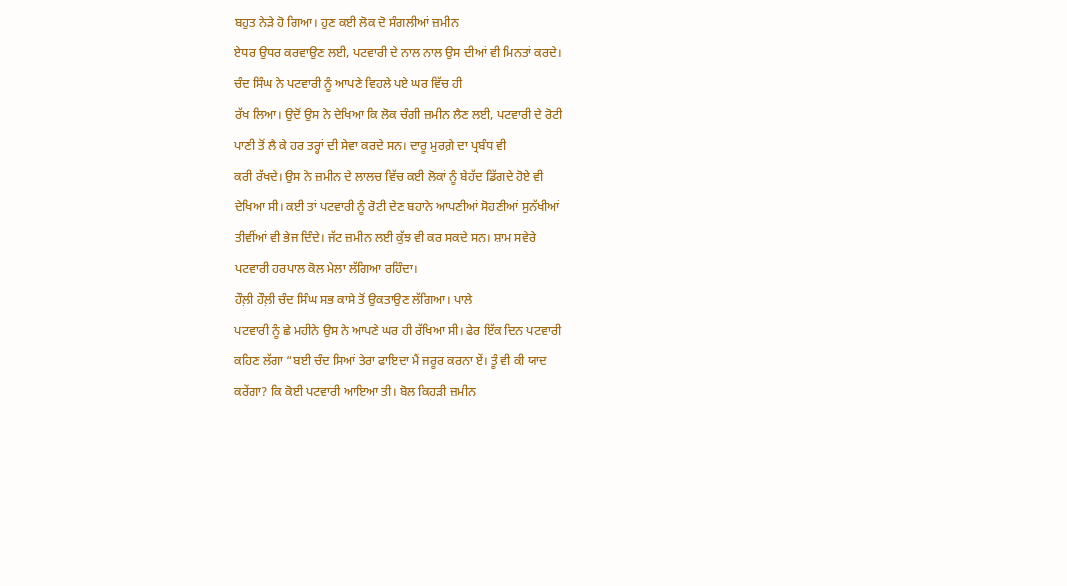ਬਹੁਤ ਨੇੜੇ ਹੋ ਗਿਆ। ਹੁਣ ਕਈ ਲੋਕ ਦੋ ਸੰਗਲੀਆਂ ਜ਼ਮੀਨ
ਏਧਰ ਉਧਰ ਕਰਵਾਉਣ ਲਈ, ਪਟਵਾਰੀ ਦੇ ਨਾਲ ਨਾਲ ਉਸ ਦੀਆਂ ਵੀ ਮਿਨਤਾਂ ਕਰਦੇ।
ਚੰਦ ਸਿੰਘ ਨੇ ਪਟਵਾਰੀ ਨੂੰ ਆਪਣੇ ਵਿਹਲੇ ਪਏ ਘਰ ਵਿੱਚ ਹੀ
ਰੱਖ ਲਿਆ। ਉਦੋਂ ਉਸ ਨੇ ਦੇਖਿਆ ਕਿ ਲੋਕ ਚੰਗੀ ਜ਼ਮੀਨ ਲੈਣ ਲਈ, ਪਟਵਾਰੀ ਦੇ ਰੋਟੀ
ਪਾਣੀ ਤੋਂ ਲੈ ਕੇ ਹਰ ਤਰ੍ਹਾਂ ਦੀ ਸੇਵਾ ਕਰਦੇ ਸਨ। ਦਾਰੂ ਮੁਰਗ਼ੇ ਦਾ ਪ੍ਰਬੰਧ ਵੀ
ਕਰੀ ਰੱਖਦੇ। ਉਸ ਨੇ ਜ਼ਮੀਨ ਦੇ ਲਾਲਚ ਵਿੱਚ ਕਈ ਲੋਕਾਂ ਨੂੰ ਬੇਹੱਦ ਡਿੱਗਦੇ ਹੋਏ ਵੀ
ਦੇਖਿਆ ਸੀ। ਕਈ ਤਾਂ ਪਟਵਾਰੀ ਨੂੰ ਰੋਟੀ ਦੇਣ ਬਹਾਨੇ ਆਪਣੀਆਂ ਸੋਹਣੀਆਂ ਸੁਨੱਖੀਆਂ
ਤੀਵੀਂਆਂ ਵੀ ਭੇਜ ਦਿੰਦੇ। ਜੱਟ ਜ਼ਮੀਨ ਲਈ ਕੁੱਝ ਵੀ ਕਰ ਸਕਦੇ ਸਨ। ਸ਼ਾਮ ਸਵੇਰੇ
ਪਟਵਾਰੀ ਹਰਪਾਲ ਕੋਲ ਮੇਲਾ ਲੱਗਿਆ ਰਹਿੰਦਾ।
ਹੌਲ਼ੀ ਹੌਲ਼ੀ ਚੰਦ ਸਿੰਘ ਸਭ ਕਾਸੇ ਤੋਂ ਉਕਤਾਉਣ ਲੱਗਿਆ। ਪਾਲੇ
ਪਟਵਾਰੀ ਨੂੰ ਛੇ ਮਹੀਨੇ ਉਸ ਨੇ ਆਪਣੇ ਘਰ ਹੀ ਰੱਖਿਆ ਸੀ। ਫੇਰ ਇੱਕ ਦਿਨ ਪਟਵਾਰੀ
ਕਹਿਣ ਲੱਗਾ “ਬਈ ਚੰਦ ਸਿਆਂ ਤੇਰਾ ਫਾਇਦਾ ਮੈਂ ਜਰੂਰ ਕਰਨਾ ਏਂ। ਤੂੰ ਵੀ ਕੀ ਯਾਦ
ਕਰੇਂਗਾ? ਕਿ ਕੋਈ ਪਟਵਾਰੀ ਆਇਆ ਤੀ। ਬੋਲ ਕਿਹੜੀ ਜ਼ਮੀਨ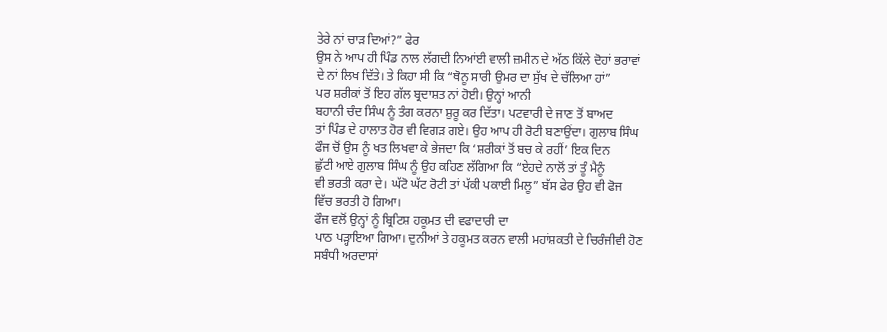ਤੇਰੇ ਨਾਂ ਚਾੜ ਦਿਆਂ?” ਫੇਰ
ਉਸ ਨੇ ਆਪ ਹੀ ਪਿੰਡ ਨਾਲ ਲੱਗਦੀ ਨਿਆਂਈ ਵਾਲੀ ਜ਼ਮੀਨ ਦੇ ਅੱਠ ਕਿੱਲੇ ਦੋਹਾਂ ਭਰਾਵਾਂ
ਦੇ ਨਾਂ ਲਿਖ ਦਿੱਤੇ। ਤੇ ਕਿਹਾ ਸੀ ਕਿ “ਥੋਨੂ ਸਾਰੀ ਉਮਰ ਦਾ ਸੁੱਖ ਦੇ ਚੱਲਿਆ ਹਾਂ”
ਪਰ ਸ਼ਰੀਕਾਂ ਤੋਂ ਇਹ ਗੱਲ ਬ੍ਰਦਾਸ਼ਤ ਨਾਂ ਹੋਈ। ਉਨ੍ਹਾਂ ਆਨੀ
ਬਹਾਨੀ ਚੰਦ ਸਿੰਘ ਨੂੰ ਤੰਗ ਕਰਨਾ ਸ਼ੁਰੂ ਕਰ ਦਿੱਤਾ। ਪਟਵਾਰੀ ਦੇ ਜਾਣ ਤੋਂ ਬਾਅਦ
ਤਾਂ ਪਿੰਡ ਦੇ ਹਾਲਾਤ ਹੋਰ ਵੀ ਵਿਗੜ ਗਏ। ਉਹ ਆਪ ਹੀ ਰੋਟੀ ਬਣਾਉਂਦਾ। ਗੁਲਾਬ ਸਿੰਘ
ਫੌਜ ਚੋਂ ਉਸ ਨੂੰ ਖਤ ਲਿਖਵਾ ਕੇ ਭੇਜਦਾ ਕਿ ‘ਸ਼ਰੀਕਾਂ ਤੋਂ ਬਚ ਕੇ ਰਹੀਂ’ ਇਕ ਦਿਨ
ਛੁੱਟੀ ਆਏ ਗੁਲਾਬ ਸਿੰਘ ਨੂੰ ਉਹ ਕਹਿਣ ਲੱਗਿਆ ਕਿ “ਏਹਦੇ ਨਾਲੋਂ ਤਾਂ ਤੂੰ ਮੈਨੂੰ
ਵੀ ਭਰਤੀ ਕਰਾ ਦੇ। ਘੱਟੋ ਘੱਟ ਰੋਟੀ ਤਾਂ ਪੱਕੀ ਪਕਾਈ ਮਿਲੂ” ਬੱਸ ਫੇਰ ਉਹ ਵੀ ਫੋਜ
ਵਿੱਚ ਭਰਤੀ ਹੋ ਗਿਆ।
ਫੌਜ ਵਲੋਂ ਉਨ੍ਹਾਂ ਨੂੰ ਬ੍ਰਿਟਿਸ਼ ਹਕੂਮਤ ਦੀ ਵਫਾਦਾਰੀ ਦਾ
ਪਾਠ ਪੜ੍ਹਾਇਆ ਗਿਆ। ਦੁਨੀਆਂ ਤੇ ਹਕੂਮਤ ਕਰਨ ਵਾਲੀ ਮਹਾਂਸ਼ਕਤੀ ਦੇ ਚਿਰੰਜੀਵੀ ਹੋਣ
ਸਬੰਧੀ ਅਰਦਾਸਾਂ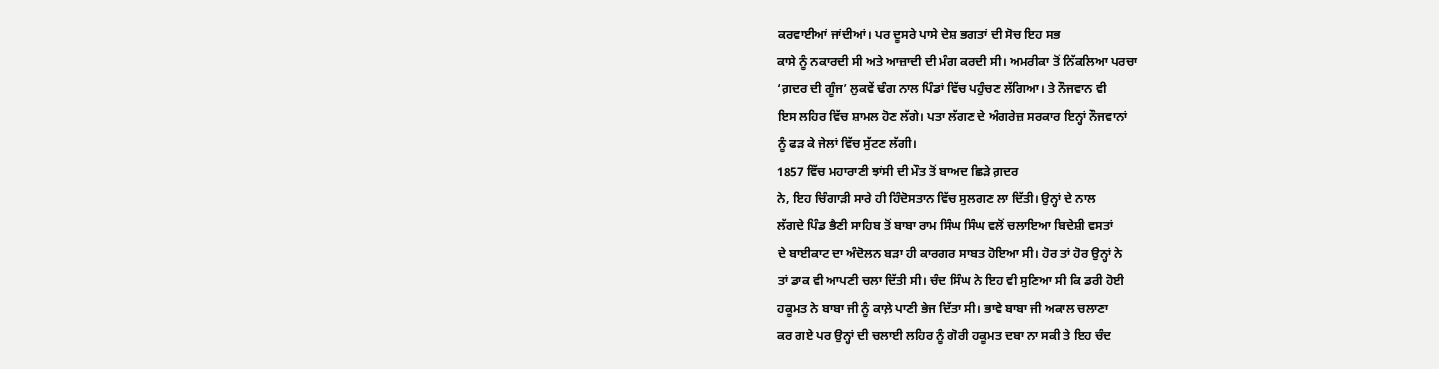ਕਰਵਾਈਆਂ ਜਾਂਦੀਆਂ। ਪਰ ਦੂਸਰੇ ਪਾਸੇ ਦੇਸ਼ ਭਗਤਾਂ ਦੀ ਸੋਚ ਇਹ ਸਭ
ਕਾਸੇ ਨੂੰ ਨਕਾਰਦੀ ਸੀ ਅਤੇ ਆਜ਼ਾਦੀ ਦੀ ਮੰਗ ਕਰਦੀ ਸੀ। ਅਮਰੀਕਾ ਤੋਂ ਨਿੱਕਲਿਆ ਪਰਚਾ
‘ਗ਼ਦਰ ਦੀ ਗੂੰਜ’ ਲੁਕਵੇਂ ਢੰਗ ਨਾਲ ਪਿੰਡਾਂ ਵਿੱਚ ਪਹੁੰਚਣ ਲੱਗਿਆ। ਤੇ ਨੌਜਵਾਨ ਵੀ
ਇਸ ਲਹਿਰ ਵਿੱਚ ਸ਼ਾਮਲ ਹੋਣ ਲੱਗੇ। ਪਤਾ ਲੱਗਣ ਦੇ ਅੰਗਰੇਜ਼ ਸਰਕਾਰ ਇਨ੍ਹਾਂ ਨੌਜਵਾਨਾਂ
ਨੂੰ ਫੜ ਕੇ ਜੇਲਾਂ ਵਿੱਚ ਸੁੱਟਣ ਲੱਗੀ।
1857 ਵਿੱਚ ਮਹਾਰਾਣੀ ਝਾਂਸੀ ਦੀ ਮੌਤ ਤੋਂ ਬਾਅਦ ਛਿੜੇ ਗ਼ਦਰ
ਨੇ, ਇਹ ਚਿੰਗਾੜੀ ਸਾਰੇ ਹੀ ਹਿੰਦੋਸਤਾਨ ਵਿੱਚ ਸੁਲਗਣ ਲਾ ਦਿੱਤੀ। ਉਨ੍ਹਾਂ ਦੇ ਨਾਲ
ਲੱਗਦੇ ਪਿੰਡ ਭੈਣੀ ਸਾਹਿਬ ਤੋਂ ਬਾਬਾ ਰਾਮ ਸਿੰਘ ਸਿੰਘ ਵਲੋਂ ਚਲਾਇਆ ਬਿਦੇਸ਼ੀ ਵਸਤਾਂ
ਦੇ ਬਾਈਕਾਟ ਦਾ ਅੰਦੋਲਨ ਬੜਾ ਹੀ ਕਾਰਗਰ ਸਾਬਤ ਹੋਇਆ ਸੀ। ਹੋਰ ਤਾਂ ਹੋਰ ਉਨ੍ਹਾਂ ਨੇ
ਤਾਂ ਡਾਕ ਵੀ ਆਪਣੀ ਚਲਾ ਦਿੱਤੀ ਸੀ। ਚੰਦ ਸਿੰਘ ਨੇ ਇਹ ਵੀ ਸੁਣਿਆ ਸੀ ਕਿ ਡਰੀ ਹੋਈ
ਹਕੂਮਤ ਨੇ ਬਾਬਾ ਜੀ ਨੂੰ ਕਾਲ਼ੇ ਪਾਣੀ ਭੇਜ ਦਿੱਤਾ ਸੀ। ਭਾਵੇ ਬਾਬਾ ਜੀ ਅਕਾਲ ਚਲਾਣਾ
ਕਰ ਗਏ ਪਰ ਉਨ੍ਹਾਂ ਦੀ ਚਲਾਈ ਲਹਿਰ ਨੂੰ ਗੋਰੀ ਹਕੂਮਤ ਦਬਾ ਨਾ ਸਕੀ ਤੇ ਇਹ ਚੰਦ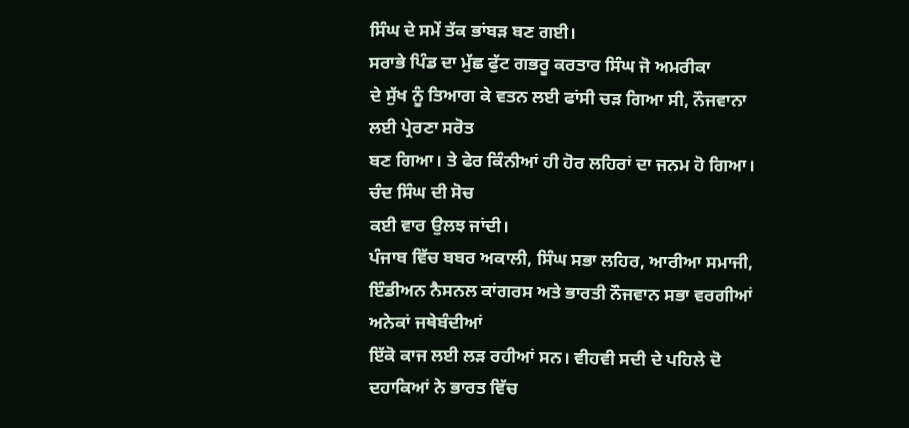ਸਿੰਘ ਦੇ ਸਮੇਂ ਤੱਕ ਭਾਂਬੜ ਬਣ ਗਈ।
ਸਰਾਭੇ ਪਿੰਡ ਦਾ ਮੁੱਛ ਫੁੱਟ ਗਭਰੂ ਕਰਤਾਰ ਸਿੰਘ ਜੋ ਅਮਰੀਕਾ
ਦੇ ਸੁੱਖ ਨੂੰ ਤਿਆਗ ਕੇ ਵਤਨ ਲਈ ਫਾਂਸੀ ਚੜ ਗਿਆ ਸੀ, ਨੌਜਵਾਨਾ ਲਈ ਪ੍ਰੇਰਣਾ ਸਰੋਤ
ਬਣ ਗਿਆ। ਤੇ ਫੇਰ ਕਿੰਨੀਆਂ ਹੀ ਹੋਰ ਲਹਿਰਾਂ ਦਾ ਜਨਮ ਹੋ ਗਿਆ। ਚੰਦ ਸਿੰਘ ਦੀ ਸੋਚ
ਕਈ ਵਾਰ ਉਲਝ ਜਾਂਦੀ।
ਪੰਜਾਬ ਵਿੱਚ ਬਬਰ ਅਕਾਲੀ, ਸਿੰਘ ਸਭਾ ਲਹਿਰ, ਆਰੀਆ ਸਮਾਜੀ,
ਇੰਡੀਅਨ ਨੈਸਨਲ ਕਾਂਗਰਸ ਅਤੇ ਭਾਰਤੀ ਨੌਜਵਾਨ ਸਭਾ ਵਰਗੀਆਂ ਅਨੇਕਾਂ ਜਥੇਬੰਦੀਆਂ
ਇੱਕੋ ਕਾਜ ਲਈ ਲੜ ਰਹੀਆਂ ਸਨ। ਵੀਹਵੀ ਸਦੀ ਦੇ ਪਹਿਲੇ ਦੋ ਦਹਾਕਿਆਂ ਨੇ ਭਾਰਤ ਵਿੱਚ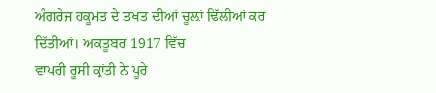ਅੰਗਰੇਜ ਹਕੂਮਤ ਦੇ ਤਖਤ ਦੀਆਂ ਚੂਲ਼ਾਂ ਢਿੱਲੀਆਂ ਕਰ ਦਿੱਤੀਆਂ। ਅਕਤੂਬਰ 1917 ਵਿੱਚ
ਵਾਪਰੀ ਰੂਸੀ ਕ੍ਰਾਂਤੀ ਨੇ ਪੂਰੇ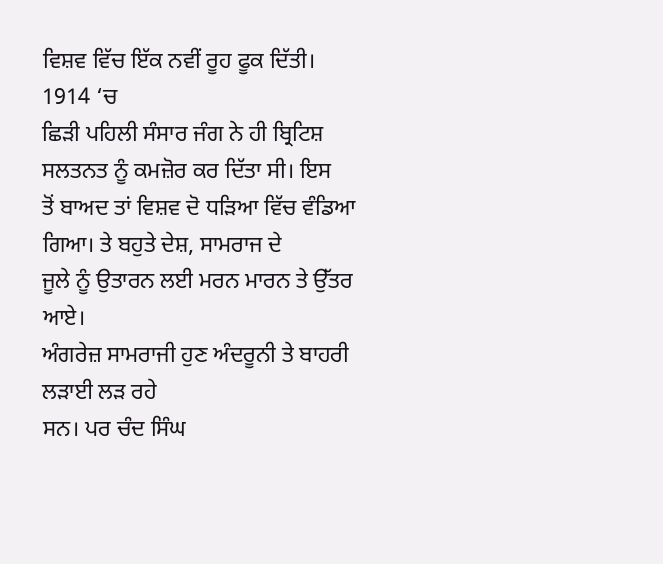ਵਿਸ਼ਵ ਵਿੱਚ ਇੱਕ ਨਵੀਂ ਰੂਹ ਫੂਕ ਦਿੱਤੀ। 1914 ‘ਚ
ਛਿੜੀ ਪਹਿਲੀ ਸੰਸਾਰ ਜੰਗ ਨੇ ਹੀ ਬ੍ਰਿਟਿਸ਼ ਸਲਤਨਤ ਨੂੰ ਕਮਜ਼ੋਰ ਕਰ ਦਿੱਤਾ ਸੀ। ਇਸ
ਤੋਂ ਬਾਅਦ ਤਾਂ ਵਿਸ਼ਵ ਦੋ ਧੜਿਆ ਵਿੱਚ ਵੰਡਿਆ ਗਿਆ। ਤੇ ਬਹੁਤੇ ਦੇਸ਼, ਸਾਮਰਾਜ ਦੇ
ਜੂਲੇ ਨੂੰ ਉਤਾਰਨ ਲਈ ਮਰਨ ਮਾਰਨ ਤੇ ਉੱਤਰ ਆਏ।
ਅੰਗਰੇਜ਼ ਸਾਮਰਾਜੀ ਹੁਣ ਅੰਦਰੂਨੀ ਤੇ ਬਾਹਰੀ ਲੜਾਈ ਲੜ ਰਹੇ
ਸਨ। ਪਰ ਚੰਦ ਸਿੰਘ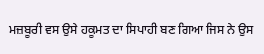ਮਜ਼ਬੂਰੀ ਵਸ ਉਸੇ ਹਕੂਮਤ ਦਾ ਸਿਪਾਹੀ ਬਣ ਗਿਆ ਜਿਸ ਨੇ ਉਸ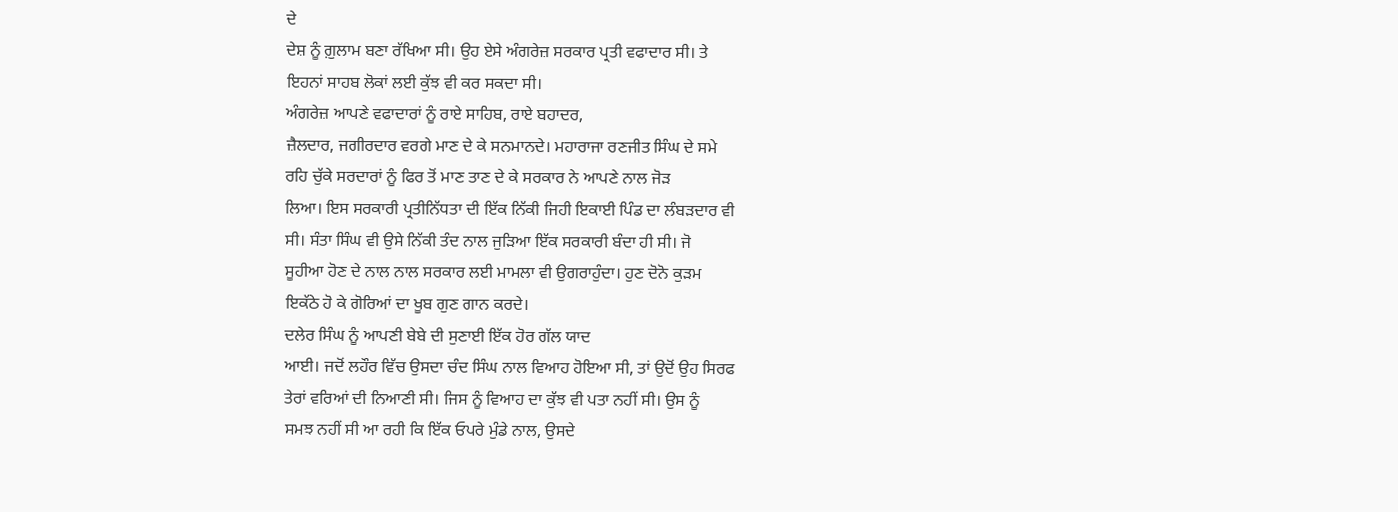ਦੇ
ਦੇਸ਼ ਨੂੰ ਗ਼ੁਲਾਮ ਬਣਾ ਰੱਖਿਆ ਸੀ। ਉਹ ਏਸੇ ਅੰਗਰੇਜ਼ ਸਰਕਾਰ ਪ੍ਰਤੀ ਵਫਾਦਾਰ ਸੀ। ਤੇ
ਇਹਨਾਂ ਸਾਹਬ ਲੋਕਾਂ ਲਈ ਕੁੱਝ ਵੀ ਕਰ ਸਕਦਾ ਸੀ।
ਅੰਗਰੇਜ਼ ਆਪਣੇ ਵਫਾਦਾਰਾਂ ਨੂੰ ਰਾਏ ਸਾਹਿਬ, ਰਾਏ ਬਹਾਦਰ,
ਜ਼ੈਲਦਾਰ, ਜਗੀਰਦਾਰ ਵਰਗੇ ਮਾਣ ਦੇ ਕੇ ਸਨਮਾਨਦੇ। ਮਹਾਰਾਜਾ ਰਣਜੀਤ ਸਿੰਘ ਦੇ ਸਮੇ
ਰਹਿ ਚੁੱਕੇ ਸਰਦਾਰਾਂ ਨੂੰ ਫਿਰ ਤੋਂ ਮਾਣ ਤਾਣ ਦੇ ਕੇ ਸਰਕਾਰ ਨੇ ਆਪਣੇ ਨਾਲ ਜੋੜ
ਲਿਆ। ਇਸ ਸਰਕਾਰੀ ਪ੍ਰਤੀਨਿੱਧਤਾ ਦੀ ਇੱਕ ਨਿੱਕੀ ਜਿਹੀ ਇਕਾਈ ਪਿੰਡ ਦਾ ਲੰਬੜਦਾਰ ਵੀ
ਸੀ। ਸੰਤਾ ਸਿੰਘ ਵੀ ਉਸੇ ਨਿੱਕੀ ਤੰਦ ਨਾਲ ਜੁੜਿਆ ਇੱਕ ਸਰਕਾਰੀ ਬੰਦਾ ਹੀ ਸੀ। ਜੋ
ਸੂਹੀਆ ਹੋਣ ਦੇ ਨਾਲ ਨਾਲ ਸਰਕਾਰ ਲਈ ਮਾਮਲਾ ਵੀ ਉਗਰਾਹੁੰਦਾ। ਹੁਣ ਦੋਨੋ ਕੁੜਮ
ਇਕੱਠੇ ਹੋ ਕੇ ਗੋਰਿਆਂ ਦਾ ਖੂਬ ਗੁਣ ਗਾਨ ਕਰਦੇ।
ਦਲੇਰ ਸਿੰਘ ਨੂੰ ਆਪਣੀ ਬੇਬੇ ਦੀ ਸੁਣਾਈ ਇੱਕ ਹੋਰ ਗੱਲ ਯਾਦ
ਆਈ। ਜਦੋਂ ਲਹੌਰ ਵਿੱਚ ਉਸਦਾ ਚੰਦ ਸਿੰਘ ਨਾਲ ਵਿਆਹ ਹੋਇਆ ਸੀ, ਤਾਂ ਉਦੋਂ ਉਹ ਸਿਰਫ
ਤੇਰਾਂ ਵਰਿਆਂ ਦੀ ਨਿਆਣੀ ਸੀ। ਜਿਸ ਨੂੰ ਵਿਆਹ ਦਾ ਕੁੱਝ ਵੀ ਪਤਾ ਨਹੀਂ ਸੀ। ਉਸ ਨੂੰ
ਸਮਝ ਨਹੀਂ ਸੀ ਆ ਰਹੀ ਕਿ ਇੱਕ ਓਪਰੇ ਮੁੰਡੇ ਨਾਲ, ਉਸਦੇ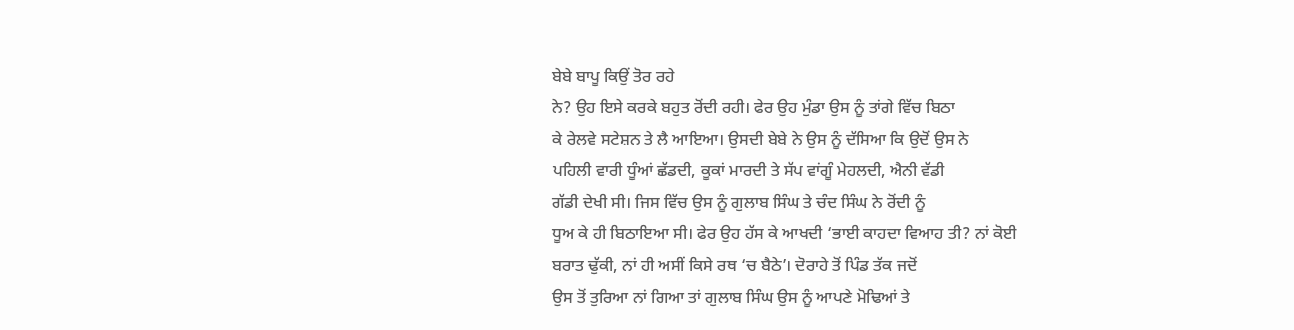ਬੇਬੇ ਬਾਪੂ ਕਿਉਂ ਤੋਰ ਰਹੇ
ਨੇ? ਉਹ ਇਸੇ ਕਰਕੇ ਬਹੁਤ ਰੋਂਦੀ ਰਹੀ। ਫੇਰ ਉਹ ਮੁੰਡਾ ਉਸ ਨੂੰ ਤਾਂਗੇ ਵਿੱਚ ਬਿਠਾ
ਕੇ ਰੇਲਵੇ ਸਟੇਸ਼ਨ ਤੇ ਲੈ ਆਇਆ। ਉਸਦੀ ਬੇਬੇ ਨੇ ਉਸ ਨੂੰ ਦੱਸਿਆ ਕਿ ਉਦੋਂ ਉਸ ਨੇ
ਪਹਿਲੀ ਵਾਰੀ ਧੂੰਆਂ ਛੱਡਦੀ, ਕੂਕਾਂ ਮਾਰਦੀ ਤੇ ਸੱਪ ਵਾਂਗੂੰ ਮੇਹਲਦੀ, ਐਨੀ ਵੱਡੀ
ਗੱਡੀ ਦੇਖੀ ਸੀ। ਜਿਸ ਵਿੱਚ ਉਸ ਨੂੰ ਗੁਲਾਬ ਸਿੰਘ ਤੇ ਚੰਦ ਸਿੰਘ ਨੇ ਰੋਂਦੀ ਨੂੰ
ਧੂਅ ਕੇ ਹੀ ਬਿਠਾਇਆ ਸੀ। ਫੇਰ ਉਹ ਹੱਸ ਕੇ ਆਖਦੀ ‘ਭਾਈ ਕਾਹਦਾ ਵਿਆਹ ਤੀ? ਨਾਂ ਕੋਈ
ਬਰਾਤ ਢੁੱਕੀ, ਨਾਂ ਹੀ ਅਸੀਂ ਕਿਸੇ ਰਥ ‘ਚ ਬੈਠੇ’। ਦੋਰਾਹੇ ਤੋਂ ਪਿੰਡ ਤੱਕ ਜਦੋਂ
ਉਸ ਤੋਂ ਤੁਰਿਆ ਨਾਂ ਗਿਆ ਤਾਂ ਗੁਲਾਬ ਸਿੰਘ ਉਸ ਨੂੰ ਆਪਣੇ ਮੋਢਿਆਂ ਤੇ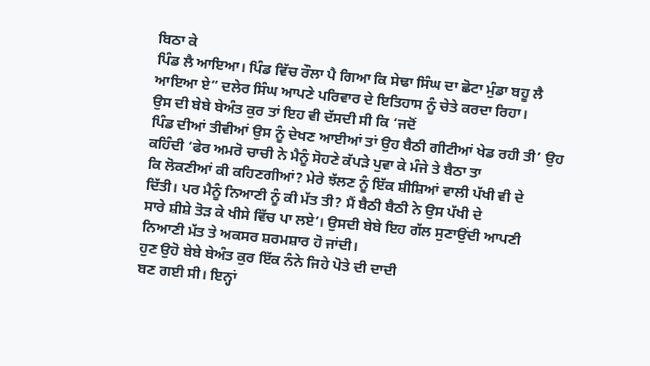ਬਿਠਾ ਕੇ
ਪਿੰਡ ਲੈ ਆਇਆ। ਪਿੰਡ ਵਿੱਚ ਰੌਲਾ ਪੈ ਗਿਆ ਕਿ ਸੇਢਾ ਸਿੰਘ ਦਾ ਛੋਟਾ ਮੁੰਡਾ ਬਹੂ ਲੈ
ਆਇਆ ਏ” ਦਲੇਰ ਸਿੰਘ ਆਪਣੇ ਪਰਿਵਾਰ ਦੇ ਇਤਿਹਾਸ ਨੂੰ ਚੇਤੇ ਕਰਦਾ ਰਿਹਾ।
ਉਸ ਦੀ ਬੇਬੇ ਬੇਅੰਤ ਕੁਰ ਤਾਂ ਇਹ ਵੀ ਦੱਸਦੀ ਸੀ ਕਿ ‘ਜਦੋਂ
ਪਿੰਡ ਦੀਆਂ ਤੀਵੀਆਂ ਉਸ ਨੂੰ ਦੇਖਣ ਆਈਆਂ ਤਾਂ ਉਹ ਬੈਠੀ ਗੀਟੀਆਂ ਖੇਡ ਰਹੀ ਤੀ’ ਉਹ
ਕਹਿੰਦੀ ‘ਫੇਰ ਅਮਰੋ ਚਾਚੀ ਨੇ ਮੈਨੂੰ ਸੋਹਣੇ ਕੱਪੜੇ ਪੁਵਾ ਕੇ ਮੰਜੇ ਤੇ ਬੈਠਾ ਤਾ
ਕਿ ਲੋਕਣੀਆਂ ਕੀ ਕਹਿਣਗੀਆਂ? ਮੇਰੇ ਝੱਲਣ ਨੂੰ ਇੱਕ ਸ਼ੀਸ਼ਿਆਂ ਵਾਲੀ ਪੱਖੀ ਵੀ ਦੇ
ਦਿੱਤੀ। ਪਰ ਮੈਨੂੰ ਨਿਆਣੀ ਨੂੰ ਕੀ ਮੱਤ ਤੀ? ਮੈਂ ਬੈਠੀ ਬੈਠੀ ਨੇ ਉਸ ਪੱਖੀ ਦੇ
ਸਾਰੇ ਸ਼ੀਸ਼ੇ ਤੋੜ ਕੇ ਖੀਸੇ ਵਿੱਚ ਪਾ ਲਏ’। ਉਸਦੀ ਬੇਬੇ ਇਹ ਗੱਲ ਸੁਣਾਉਂਦੀ ਆਪਣੀ
ਨਿਆਣੀ ਮੱਤ ਤੇ ਅਕਸਰ ਸ਼ਰਮਸ਼ਾਰ ਹੋ ਜਾਂਦੀ।
ਹੁਣ ਉਹੋ ਬੇਬੇ ਬੇਅੰਤ ਕੁਰ ਇੱਕ ਨੰਨੇ ਜਿਹੇ ਪੋਤੇ ਦੀ ਦਾਦੀ
ਬਣ ਗਈ ਸੀ। ਇਨ੍ਹਾਂ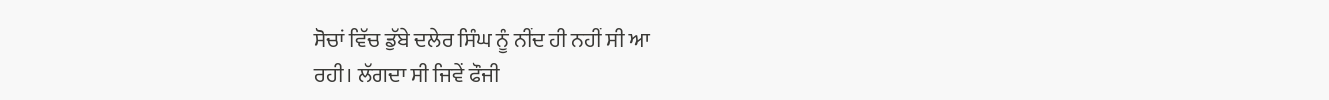ਸੋਚਾਂ ਵਿੱਚ ਡੁੱਬੇ ਦਲੇਰ ਸਿੰਘ ਨੂੰ ਨੀਂਦ ਹੀ ਨਹੀਂ ਸੀ ਆ
ਰਹੀ। ਲੱਗਦਾ ਸੀ ਜਿਵੇਂ ਫੌਜੀ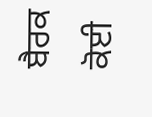ਬੈਰਕ ਕੋਈ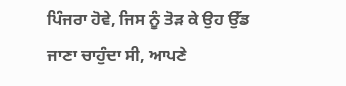ਪਿੰਜਰਾ ਹੋਵੇ, ਜਿਸ ਨੂੰ ਤੋੜ ਕੇ ਉਹ ਉੱਡ
ਜਾਣਾ ਚਾਹੁੰਦਾ ਸੀ, ਆਪਣੇ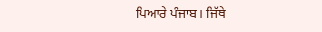ਪਿਆਰੇ ਪੰਜਾਬ। ਜਿੱਥੇ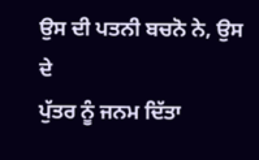ਉਸ ਦੀ ਪਤਨੀ ਬਚਨੋ ਨੇ, ਉਸ ਦੇ
ਪੁੱਤਰ ਨੂੰ ਜਨਮ ਦਿੱਤਾ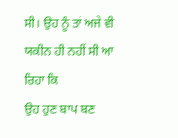ਸੀ। ਉਹ ਨੂੰ ਤਾਂ ਅਜੇ ਵੀ ਯਕੀਨ ਹੀ ਨਹੀਂ ਸੀ ਆ ਰਿਹਾ ਕਿ
ਉਹ ਹੁਣ ਬਾਪ ਬਣ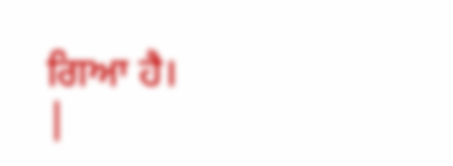ਗਿਆ ਹੈ।
|